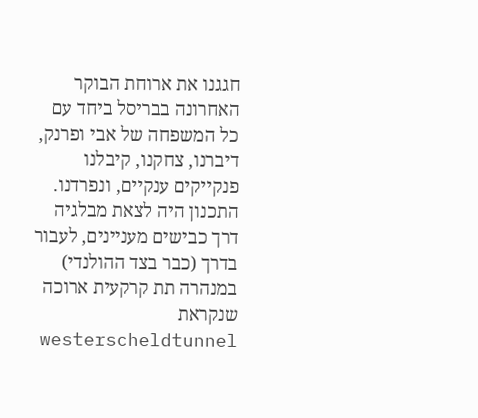חגגנו את ארוחת הבוקר האחרונה בבריסל ביחד עם כל המשפחה של אבי ופרנק, דיברנו, צחקנו, קיבלנו פנקייקים ענקיים, ונפרדנו. התכנון היה לצאת מבלגיה דרך כבישים מעניינים, לעבור בדרך (כבר בצד ההולנדי) במנהרה תת קרקעית ארוכה שנקראת westerscheldtunnel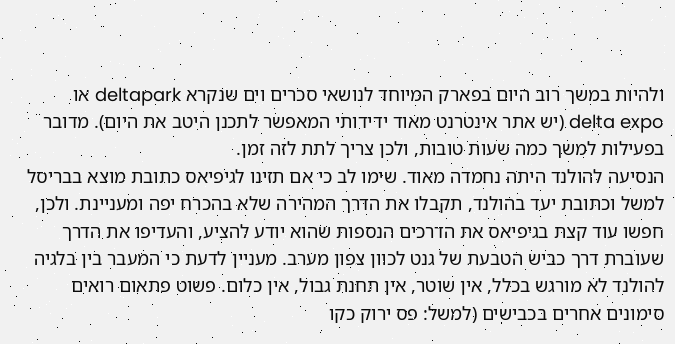ולהיות במשך רוב היום בפארק המיוחד לנושאי סכרים וים שנקרא deltapark או delta expo (יש אתר אינטרנט מאוד ידידותי המאפשר לתכנן היטב את היום). מדובר בפעילות למשך כמה שעות טובות, ולכן צריך לתת לזה זמן.
הנסיעה להולנד היתה נחמדה מאוד. שימו לב כי אם תזינו לגיפיאס כתובת מוצא בבריסל למשל וכתובת יעד בהולנד, תקבלו את הדרך המהירה שלא בהכרח יפה ומעניינת. ולכן, חפשו עוד קצת בגיפיאס את הדרכים הנספות שהוא יודע להציע, והעדיפו את הדרך שעוברת דרך כביש הטבעת של גנט לכוון צפון מערב. מעניין לדעת כי המעבר בין בלגיה להולנד לא מורגש בכלל, אין שוטר, אין תחנת גבול, אין כלום. פשוט פתאום רואים סימונים אחרים בכבישים (למשל: פס ירוק כקו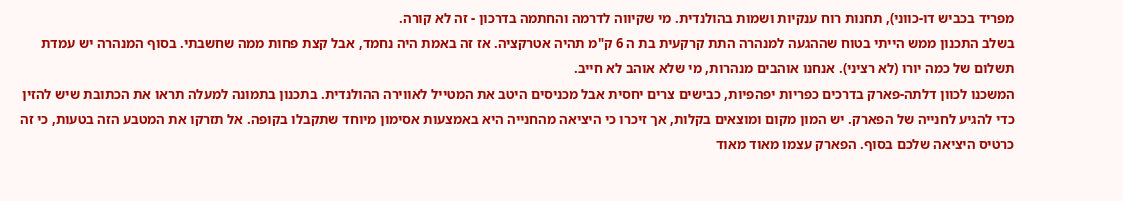מפריד בכביש דו-כווני), תחנות רוח ענקיות ושמות בהולנדית. מי שקיווה לדרמה והחתמה בדרכון - זה לא קורה.
בשלב התכנון ממש הייתי בטוח שההגעה למנהרה התת קרקעית בת ה 6 ק"מ תהיה אטרקציה. אז זה באמת היה נחמד, אבל קצת פחות ממה שחשבתי. בסוף המנהרה יש עמדת תשלום של כמה יורו (לא רציני). אנחנו אוהבים מנהרות, מי שלא אוהב לא חייב.
המשכנו לכוון דלתה-פארק בדרכים כפריות יפהפיות, כבישים צרים יחסית אבל מכניסים היטב את המטייל לאווירה ההולנדית. בתכנון בתמונה למעלה תראו את הכתובת שיש להזין כדי להגיע לחנייה של הפארק. יש המון מקום ומוצאים בקלות, אך זיכרו כי היציאה מהחנייה היא באמצעות אסימון מיוחד שתקבלו בקופה. אל תזרקו את המטבע הזה בטעות, כי זה כרטיס היציאה שלכם בסוף. הפארק עצמו מאוד מאוד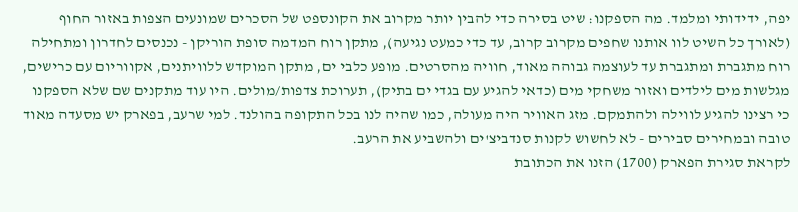יפה, ידידותי ומלמד. מה הספקנו: שיט בסירה כדי להבין יותר מקרוב את הקונספט של הסכרים שמונעים הצפות באזור החוף (לאורך כל השיט לוו אותנו שחפים מקרוב קרוב, עד כדי כמעט נגיעה), מתקן רוח המדמה סופת הוריקן - נכנסים לחדרון ומתחילה רוח מתגברת ומתגברת עד לעוצמה גבוהה מאוד, חוויה מהסרטים. מופע כלבי ים, מתקן המוקדש ללוויתנים, אקווריום עם כרישים, מגלשות מים לילדים ואזור משחקי מים (כדאי להגיע עם בגדי ים בתיק), תערוכת צדפות/מולים. היו עוד מתקנים שם שלא הספקנו כי רצינו להגיע לווילה ולהתמקם. מזג האוויר היה מעולה, כמו שהיה לנו בכל התקופה בהולנד. למי שרעב, בפארק יש מסעדה מאוד טובה ובמחירים סבירים - לא לחשוש לקנות סנדביצ'ים ולהשביע את הרעב.
לקראת סגירת הפארק (1700) הזנו את הכתובת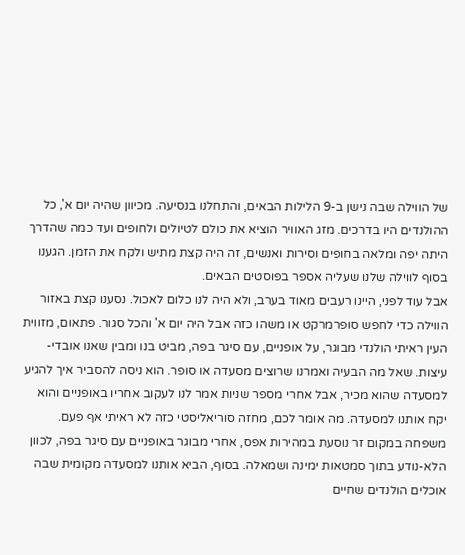של הווילה שבה נישן ב-9 הלילות הבאים, והתחלנו בנסיעה. מכיוון שהיה יום א', כל ההולנדים היו בדרכים. מזג האוויר הוציא את כולם לטיולים ולחופים ועד כמה שהדרך היתה יפה ומלאה בחופים וסירות ואנשים, זה היה קצת מתיש ולקח את הזמן. הגענו בסוף לווילה שלנו שעליה אספר בפוסטים הבאים.
אבל עוד לפני, היינו רעבים מאוד בערב, ולא היה לנו כלום לאכול. נסענו קצת באזור הווילה כדי לחפש סופרמרקט או משהו כזה אבל היה יום א' והכל סגור. פתאום, מזווית העין ראיתי הולנדי מבוגר, על אופניים, עם סיגר בפה, מביט בנו ומבין שאנו אובדי-עיצות. שאל מה הבעיה ואמרנו שרוצים מסעדה או סופר. הוא ניסה להסביר איך להגיע למסעדה שהוא מכיר, אבל אחרי מספר שניות אמר לנו לעקוב אחריו באופניים והוא יקח אותנו למסעדה. מה אומר לכם, מחזה סוריאליסטי כזה לא ראיתי אף פעם. משפחה במקום זר נוסעת במהירות אפס, אחרי מבוגר באופניים עם סיגר בפה, לכוון הלא-נודע בתוך סמטאות ימינה ושמאלה. בסוף, הביא אותנו למסעדה מקומית שבה אוכלים הולנדים שחיים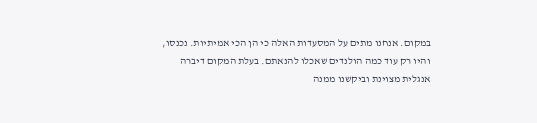במקום. אנחנו מתים על המסעדות האלה כי הן הכי אמיתיות. נכנסו, והיו רק עוד כמה הולנדים שאכלו להנאתם. בעלת המקום דיברה אנגלית מצוינת וביקשנו ממנה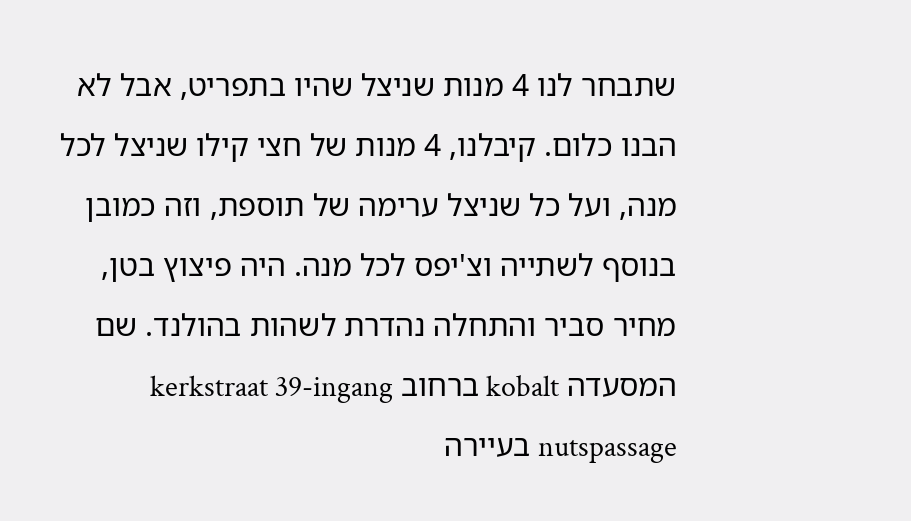שתבחר לנו 4 מנות שניצל שהיו בתפריט, אבל לא הבנו כלום. קיבלנו, 4 מנות של חצי קילו שניצל לכל מנה, ועל כל שניצל ערימה של תוספת, וזה כמובן בנוסף לשתייה וצ'יפס לכל מנה. היה פיצוץ בטן, מחיר סביר והתחלה נהדרת לשהות בהולנד. שם המסעדה kobalt ברחוב kerkstraat 39-ingang nutspassage בעיירה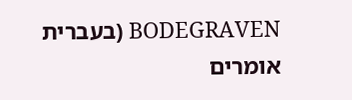BODEGRAVEN (בעברית אומרים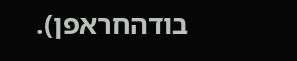בודהחראפן).